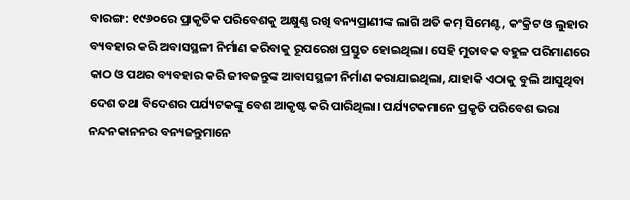ବାରଙ୍ଗ: ୧୯୬୦ରେ ପ୍ରାକୃତିକ ପରିବେଶକୁ ଅକ୍ଷୁଣ୍ଣ ରଖି ବନ୍ୟପ୍ରାଣୀଙ୍କ ଲାଗି ଅତି କମ୍ ସିମେଣ୍ଟ, କଂକ୍ରିଟ ଓ ଲୁହାର ବ୍ୟବହାର କରି ଅବାସସ୍ଥଳୀ ନିର୍ମାଣ କରିବାକୁ ରୂପରେଖ ପ୍ରସ୍ତୁତ ହୋଇଥିଲା। ସେହି ମୁତାବକ ବହୁଳ ପରିମାଣରେ କାଠ ଓ ପଥର ବ୍ୟବହାର କରି ଜୀବଜନ୍ତୁଙ୍କ ଆବାସସ୍ଥଳୀ ନିର୍ମାଣ କରାଯାଇଥିଲା, ଯାହାକି ଏଠାକୁ ବୁଲି ଆସୁଥିବା ଦେଶ ତଥା ବିଦେଶର ପର୍ଯ୍ୟଟକଙ୍କୁ ବେଶ ଆକୃଷ୍ଟ କରି ପାରିଥିଲା। ପର୍ଯ୍ୟଟକମାନେ ପ୍ରକୃତି ପରିବେଶ ଭରା ନନ୍ଦନକାନନର ବନ୍ୟଜନ୍ତୁମାନେ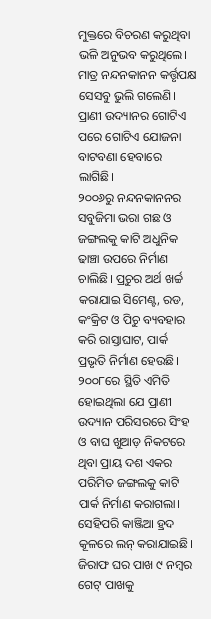ମୁକ୍ତରେ ବିଚରଣ କରୁଥିବା ଭଳି ଅନୁଭବ କରୁଥିଲେ। ମାତ୍ର ନନ୍ଦନକାନନ କର୍ତ୍ତୃପକ୍ଷ ସେସବୁ ଭୁଲି ଗଲେଣି। ପ୍ରାଣୀ ଉଦ୍ୟାନର ଗୋଟିଏ ପରେ ଗୋଟିଏ ଯୋଜନା ବାଟବଣା ହେବାରେ ଲାଗିଛି।
୨୦୦୬ରୁ ନନ୍ଦନକାନନର ସବୁଜିମା ଭରା ଗଛ ଓ ଜଙ୍ଗଲକୁ କାଟି ଅଧୁନିକ ଢାଞ୍ଚା ଉପରେ ନିର୍ମାଣ ଚାଲିଛି। ପ୍ରଚୁର ଅର୍ଥ ଖର୍ଚ୍ଚ କରାଯାଇ ସିମେଣ୍ଟ, ରଡ, କଂକ୍ରିଟ ଓ ପିଚୁ ବ୍ୟବହାର କରି ରାସ୍ତାଘାଟ, ପାର୍କ ପ୍ରଭୃତି ନିର୍ମାଣ ହେଉଛି। ୨୦୦୮ରେ ସ୍ଥିତି ଏମିତି ହୋଇଥିଲା ଯେ ପ୍ରାଣୀ ଉଦ୍ୟାନ ପରିସରରେ ସିଂହ ଓ ବାଘ ଖୁଆଡ଼ ନିକଟରେ ଥିବା ପ୍ରାୟ ଦଶ ଏକର ପରିମିତ ଜଙ୍ଗଲକୁ କାଟି ପାର୍କ ନିର୍ମାଣ କରାଗଲା। ସେହିପରି କାଞ୍ଜିଆ ହ୍ରଦ କୂଳରେ ଲନ୍ କରାଯାଇଛି। ଜିରାଫ ଘର ପାଖ ୯ ନମ୍ବର ଗେଟ୍ ପାଖକୁ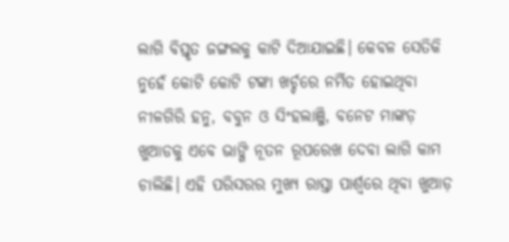ଲାଗି ବିସ୍ତୃତ ଜଙ୍ଗଲକୁ କାଟି ଦିଆଯାଇଛି। କେବଳ ସେତିକି ନୁହେଁ କୋଟି କୋଟି ଟଙ୍କା ଖର୍ଚ୍ଚରେ ନର୍ମିତ ହୋଇଥିବା ନୀଳଗିରି ହନୁ, ବବୁନ ଓ ସିଂହଲାଞ୍ଜି, ବନେଟ ମାଙ୍କଡ଼ ଖୁଆଡକୁ ଏବେ ଭାଙ୍ଗି ନୂତନ ରୂପରେଖ ଦେବା ଲାଗି କାମ ଚାଲିଛି। ଏହି ପରିସରର ମୁଖ୍ୟ ରାସ୍ତା ପାର୍ଶ୍ବରେ ଥିବା ଖୁଆଡ଼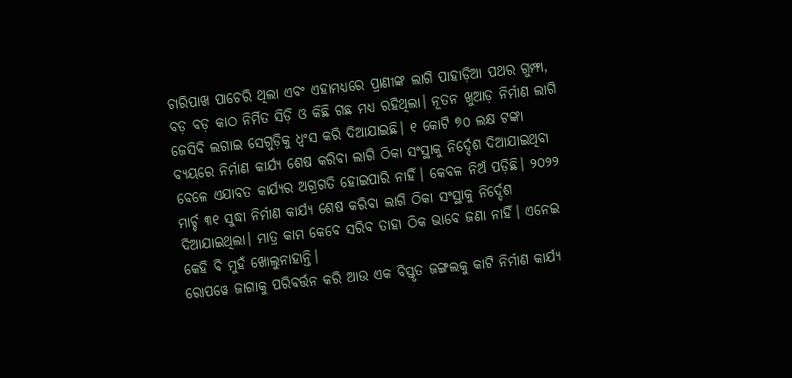ଚାରିପାଖ ପାଚେରି ଥିଲା ଏବଂ ଏହାମଧ୍ୟରେ ପ୍ରାଣୀଙ୍କ ଲାଗି ପାହାଡ଼ିଆ ପଥର ଗୁମ୍ଫା, ବଡ଼ ବଡ଼ କାଠ ନିର୍ମିତ ସିଡ଼ି ଓ କିଛି ଗଛ ମଧ୍ୟ ରହିଥିଲା। ନୂତନ ଖୁଆଡ଼ ନିର୍ମାଣ ଲାଗି ଜେସିବି ଲଗାଇ ସେଗୁଡ଼ିକୁ ଧ୍ବଂସ କରି ଦିଆଯାଇଛି। ୧ କୋଟି ୭୦ ଲକ୍ଷ ଟଙ୍କା ବ୍ୟୟରେ ନିର୍ମାଣ କାର୍ଯ୍ୟ ଶେଷ କରିବା ଲାଗି ଠିକା ସଂସ୍ଥାକୁ ନିର୍ଦ୍ଦେଶ ଦିଆଯାଇଥିବା ବେଳେ ଏଯାବତ କାର୍ଯ୍ୟର ଅଗ୍ରଗତି ହୋଇପାରି ନାହିଁ। କେବଳ ନିଅଁ ପଡ଼ିଛି। ୨୦୨୨ ମାର୍ଚ୍ଚ ୩୧ ସୁଦ୍ଧା ନିର୍ମାଣ କାର୍ଯ୍ୟ ଶେଷ କରିବା ଲାଗି ଠିକା ସଂସ୍ଥାକୁ ନିର୍ଦ୍ଦେଶ ଦିଆଯାଇଥିଲା। ମାତ୍ର କାମ କେବେ ସରିବ ତାହା ଠିକ ଭାବେ ଜଣା ନାହିଁ। ଏନେଇ କେହି ବି ମୁହଁ ଖୋଲୁନାହାନ୍ତି।
ରୋପୱେ ଜାଗାକୁ ପରିବର୍ତ୍ତନ କରି ଆଉ ଏକ ବିସ୍ତୃତ ଜଙ୍ଗଲକୁ କାଟି ନିର୍ମାଣ କାର୍ଯ୍ୟ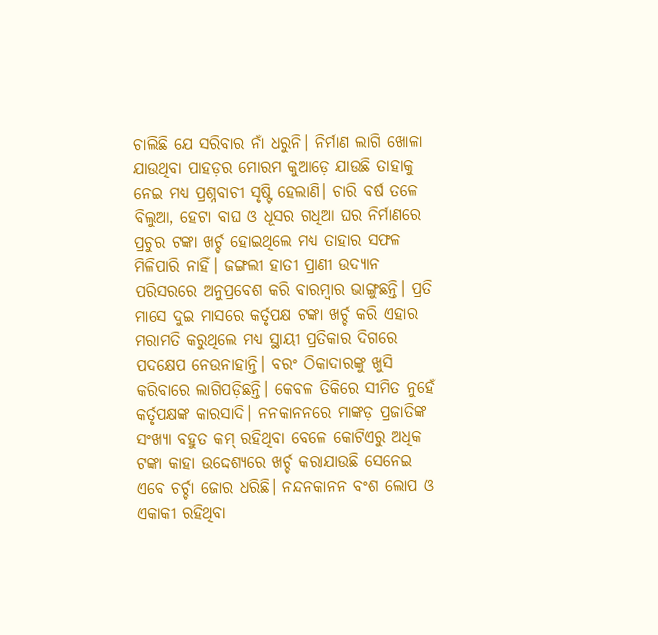ଚାଲିଛି ଯେ ସରିବାର ନାଁ ଧରୁନି। ନିର୍ମାଣ ଲାଗି ଖୋଳା ଯାଉଥିବା ପାହଡ଼ର ମୋରମ କୁଆଡ଼େ ଯାଉଛି ତାହାକୁ ନେଇ ମଧ୍ୟ ପ୍ରଶ୍ନବାଚୀ ସୃଷ୍ଟି ହେଲାଣି। ଚାରି ବର୍ଷ ତଳେ ବିଲୁଆ, ହେଟା ବାଘ ଓ ଧୂସର ଗଧିଆ ଘର ନିର୍ମାଣରେ ପ୍ରଚୁର ଟଙ୍କା ଖର୍ଚ୍ଚ ହୋଇଥିଲେ ମଧ୍ୟ ତାହାର ସଫଳ ମିଳିପାରି ନାହିଁ। ଜଙ୍ଗଲୀ ହାତୀ ପ୍ରାଣୀ ଉଦ୍ୟାନ ପରିସରରେ ଅନୁପ୍ରବେଶ କରି ବାରମ୍ବାର ଭାଙ୍ଗୁଛନ୍ତି। ପ୍ରତି ମାସେ ଦୁଇ ମାସରେ କର୍ତୃପକ୍ଷ ଟଙ୍କା ଖର୍ଚ୍ଚ କରି ଏହାର ମରାମତି କରୁଥିଲେ ମଧ୍ୟ ସ୍ଥାୟୀ ପ୍ରତିକାର ଦିଗରେ ପଦକ୍ଷେପ ନେଉନାହାନ୍ତି। ବରଂ ଠିକାଦାରଙ୍କୁ ଖୁସି କରିବାରେ ଲାଗିପଡ଼ିଛନ୍ତି। କେବଳ ତିକିରେ ସୀମିତ ନୁହେଁ କର୍ତୃପକ୍ଷଙ୍କ କାରସାଦି। ନନକାନନରେ ମାଙ୍କଡ଼ ପ୍ରଜାତିଙ୍କ ସଂଖ୍ୟା ବହୁତ କମ୍ ରହିଥିବା ବେଳେ କୋଟିଏରୁ ଅଧିକ ଟଙ୍କା କାହା ଉଦ୍ଦେଶ୍ୟରେ ଖର୍ଚ୍ଚ କରାଯାଉଛି ସେନେଇ ଏବେ ଚର୍ଚ୍ଚା ଜୋର ଧରିଛି। ନନ୍ଦନକାନନ ବଂଶ ଲୋପ ଓ ଏକାକୀ ରହିଥିବା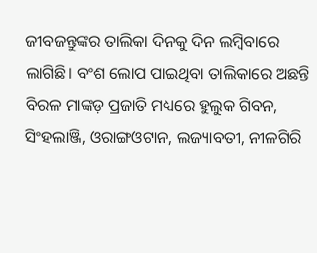ଜୀବଜନ୍ତୁଙ୍କର ତାଲିକା ଦିନକୁ ଦିନ ଲମ୍ବିବାରେ ଲାଗିଛି। ବଂଶ ଲୋପ ପାଇଥିବା ତାଲିକାରେ ଅଛନ୍ତି ବିରଳ ମାଙ୍କଡ଼ ପ୍ରଜାତି ମଧ୍ୟରେ ହୁଲୁକ ଗିବନ, ସିଂହଲାଞ୍ଜି, ଓରାଙ୍ଗଓଟାନ, ଲଜ୍ୟାବତୀ, ନୀଳଗିରି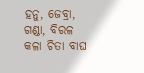ହନୁ, ଜେବ୍ରା, ଗଣ୍ଡା, ବିରଳ କଳା ଚିତା ବାଘ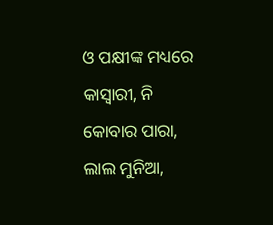ଓ ପକ୍ଷୀଙ୍କ ମଧ୍ୟରେ କାସ୍ବାରୀ, ନି କୋବାର ପାରା, ଲାଲ ମୁନିଆ,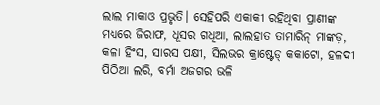ଲାଲ ମାକାଓ ପ୍ରଭୃତି। ସେହିପରି ଏକାକୀ ରହିଥିବା ପ୍ରାଣୀଙ୍କ ମଧ୍ୟରେ ଜିରାଫ, ଧୂସର ଗଧିଆ, ଲାଲହାତ ତାମାରିନ୍ ମାଙ୍କଡ଼, କଳା ହିଂସ, ସାରସ ପକ୍ଷୀ, ସିଲଭର କ୍ରାଷ୍ଟେଡ୍ କକାଟୋ, ହଳଦୀ ପିଠିଆ ଲରି, ବର୍ମା ଅଜଗର ଭଳି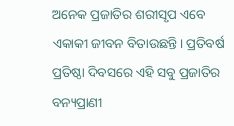ଅନେକ ପ୍ରଜାତିର ଶରୀସୃପ ଏବେ ଏକାକୀ ଜୀବନ ବିତାଉଛନ୍ତି। ପ୍ରତିବର୍ଷ ପ୍ରତିଷ୍ଠା ଦିବସରେ ଏହି ସବୁ ପ୍ରଜାତିର ବନ୍ୟପ୍ରାଣୀ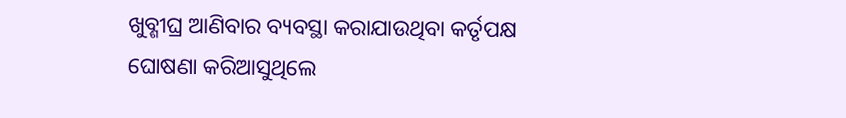ଖୁବ୍ଶୀଘ୍ର ଆଣିବାର ବ୍ୟବସ୍ଥା କରାଯାଉଥିବା କର୍ତୃପକ୍ଷ ଘୋଷଣା କରିଆସୁଥିଲେ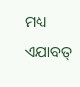ମଧ୍ୟ ଏଯାବତ୍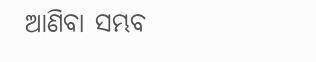ଆଣିବା ସମ୍ଭବ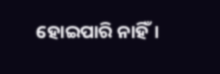ହୋଇପାରି ନାହିଁ।